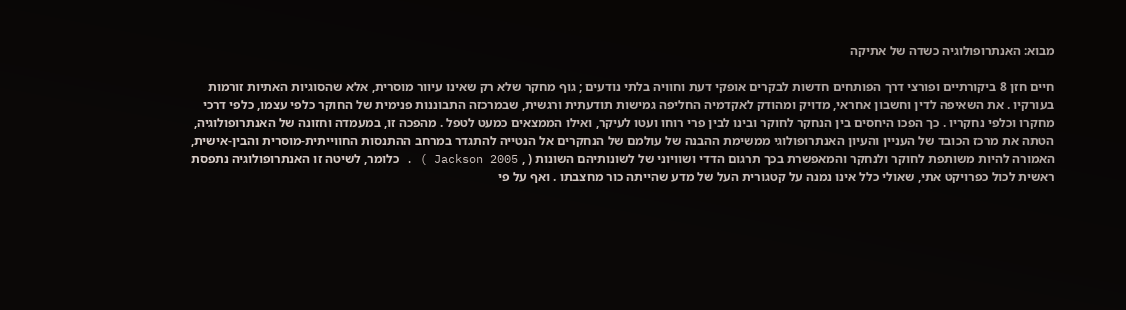מבוא: האנתרופולוגיה כשדה של אתיקה

חיים חזן 8 ביקורתיים ופורצי דרך הפותחים חדשות לבקרים אופקי דעת וחוויה בלתי נודעים ; גוף מחקר שלא רק שאינו עיוור מוסרית, אלא שהסוגיות האתיות זורמות בעורקיו . את השאיפה לדין וחשבון אחראי, מדויק ומהודק לאקדמיה החליפה גמישות תודעתית ורגשית, שבמרכזה התבוננות פנימית של החוקר כלפי עצמו, כלפי דרכי מחקרו וכלפי נחקריו . כך הפכו היחסים בין הנחקר לחוקר ובינו לבין פרי רוחו ועטו לעיקר, ואילו הממצאים כמעט לטפל . מהפכה זו, במעמדה וחזונה של האנתרופולוגיה, הטתה את מרכז הכובד של העניין והעיון האנתרופולוגי ממשימת ההבנה של עולמם של הנחקרים אל הנטייה להתגדר במרחב ההתנסות החווייתית-מוסרית והבין-אישית, האמורה להיות משותפת לחוקר ולנחקר והמאפשרת בכך תרגום הדדי ושוויוני של לשונותיהם השונות ( , Jackson 2005 ) . כלומר, לשיטה זו האנתרופולוגיה נתפסת ראשית לכול כפרויקט אתי, שאולי כלל אינו נמנה על קטגורית העל של מדע שהייתה כור מחצבתו . ואף על פי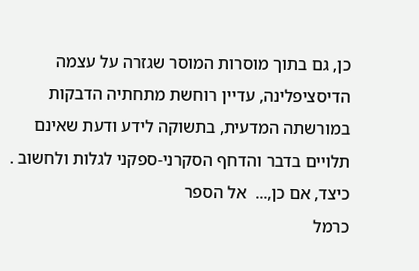כן, גם בתוך מוסרות המוסר שגזרה על עצמה הדיסציפלינה, עדיין רוחשת מתחתיה הדבקות במורשתה המדעית, בתשוקה לידע ודעת שאינם תלויים בדבר והדחף הסקרני-ספקני לגלות ולחשוב . כיצד, אם כן,...  אל הספר
כרמל